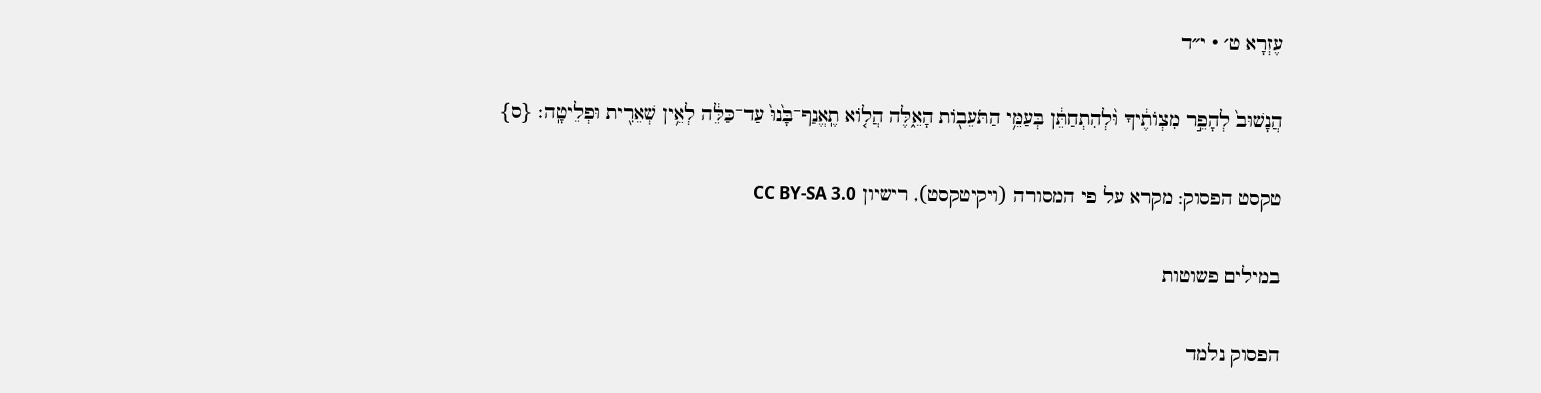עֶזְרָא ט׳ · י״ד

הֲנָשׁוּב֙ לְהָפֵ֣ר מִצְוֺתֶ֔יךָ וּ֨לְהִתְחַתֵּ֔ן בְּעַמֵּ֥י הַתֹּעֵב֖וֹת הָאֵ֑לֶּה הֲל֤וֹא תֶֽאֱנַף־בָּ֙נוּ֙ עַד־כַּלֵּ֔ה לְאֵ֥ין שְׁאֵרִ֖ית וּפְלֵיטָֽה׃ {ס}

טקסט הפסוק: מקרא על פי המסורה (ויקיטקסט), רישיון CC BY-SA 3.0

במילים פשוטות

הפסוק נלמד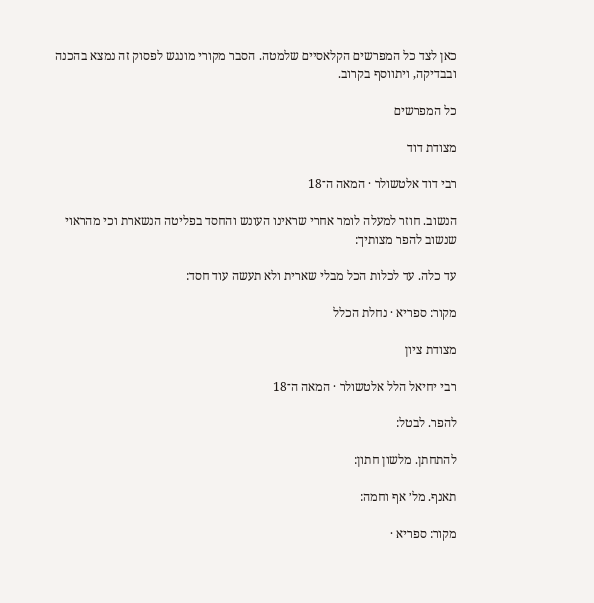כאן לצד כל המפרשים הקלאסיים שלמטה. הסבר מקורי מונגש לפסוק זה נמצא בהכנה ובבדיקה, ויתווסף בקרוב.

כל המפרשים

מצודת דוד

רבי דוד אלטשולר · המאה ה־18

הנשוב. חוזר למעלה לומר אחרי שראינו העונש והחסד בפליטה הנשארת וכי מהראוי שנשוב להפר מצותיך:

עד כלה. עד לכלות הכל מבלי שארית ולא תעשה עוד חסד:

מקור: ספריא · נחלת הכלל

מצודת ציון

רבי יחיאל הלל אלטשולר · המאה ה־18

להפר. לבטל:

להתחתן. מלשון חתון:

תאנף. מל׳ אף וחמה:

מקור: ספריא ·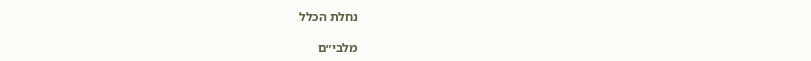נחלת הכלל

מלבי״ם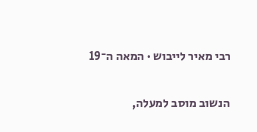רבי מאיר לייבוש · המאה ה־19

הנשוב מוסב למעלה,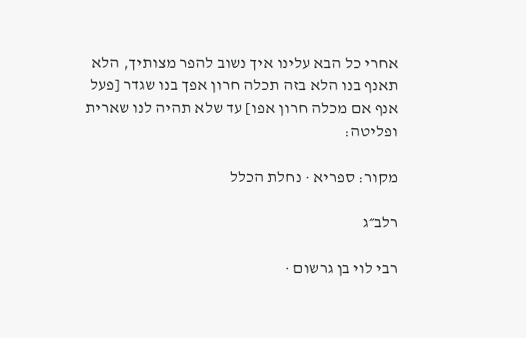אחרי כל הבא עלינו איך נשוב להפר מצותיך, הלא תאנף בנו הלא בזה תכלה חרון אפך בנו שגדר [פעל אנף אם מכלה חרון אפו] עד שלא תהיה לנו שארית ופליטה:

מקור: ספריא · נחלת הכלל

רלב״ג

רבי לוי בן גרשום ·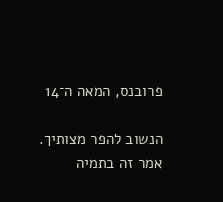פרובנס, המאה ה־14

הנשוב להפר מצותיך. אמר זה בתמיה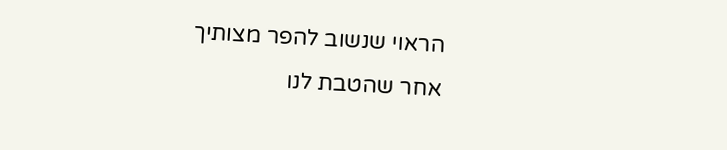הראוי שנשוב להפר מצותיך אחר שהטבת לנו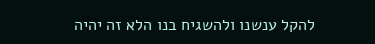להקל ענשנו ולהשגיח בנו הלא זה יהיה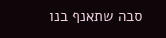סבה שתאנף בנו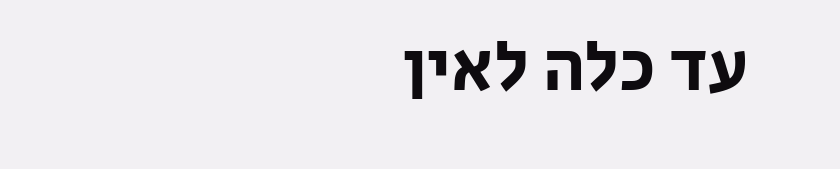עד כלה לאין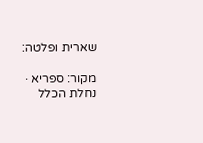שארית ופלטה:

מקור: ספריא · נחלת הכלל